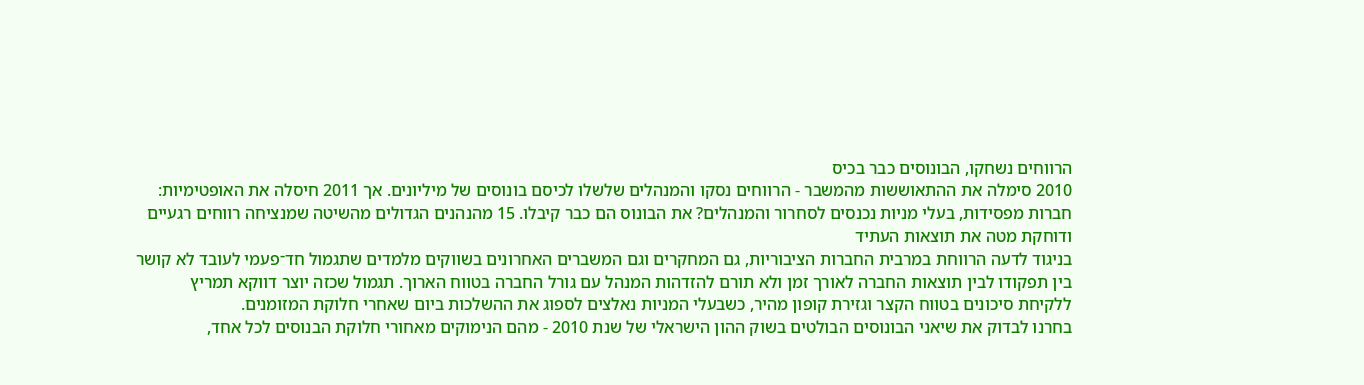הרווחים נשחקו, הבונוסים כבר בכיס
2010 סימלה את ההתאוששות מהמשבר - הרווחים נסקו והמנהלים שלשלו לכיסם בונוסים של מיליונים. אך 2011 חיסלה את האופטימיות: חברות מפסידות, בעלי מניות נכנסים לסחרור והמנהלים? את הבונוס הם כבר קיבלו. 15 מהנהנים הגדולים מהשיטה שמנציחה רווחים רגעיים ודוחקת מטה את תוצאות העתיד
בניגוד לדעה הרווחת במרבית החברות הציבוריות, גם המחקרים וגם המשברים האחרונים בשווקים מלמדים שתגמול חד־פעמי לעובד לא קושר בין תפקודו לבין תוצאות החברה לאורך זמן ולא תורם להזדהות המנהל עם גורל החברה בטווח הארוך. תגמול שכזה יוצר דווקא תמריץ ללקיחת סיכונים בטווח הקצר וגזירת קופון מהיר, כשבעלי המניות נאלצים לספוג את ההשלכות ביום שאחרי חלוקת המזומנים.
בחרנו לבדוק את שיאני הבונוסים הבולטים בשוק ההון הישראלי של שנת 2010 - מהם הנימוקים מאחורי חלוקת הבנוסים לכל אחד,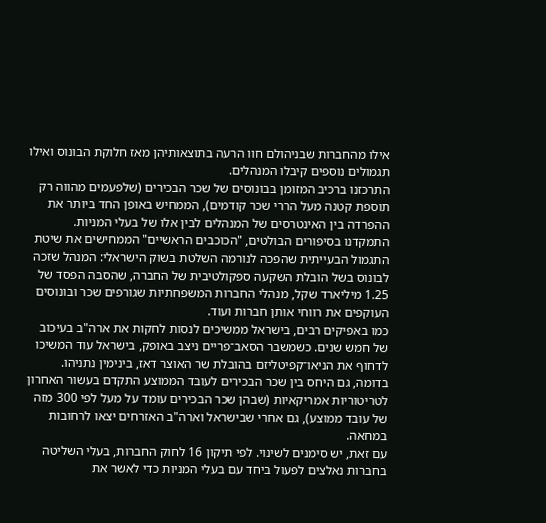אילו מהחברות שבניהולם חוו הרעה בתוצאותיהן מאז חלוקת הבונוס ואילו תגמולים נוספים קיבלו המנהלים.
התרכזנו ברכיב המזומן בבונוסים של שכר הבכירים (שלפעמים מהווה רק תוספת קטנה מעל הררי שכר קודמים), הממחיש באופן החד ביותר את ההפרדה בין האינטרסים של המנהלים לבין אלו של בעלי המניות.
התמקדנו בסיפורים הבולטים, "הכוכבים הראשיים" הממחישים את שיטת התגמול הבעייתית שהפכה לנורמה השלטת בשוק הישראלי: המנהל שזכה לבונוס בשל הובלת השקעה ספקולטיבית של החברה, שהסבה הפסד של 1.25 מיליארד שקל, מנהלי החברות המשפחתיות שגורפים שכר ובונוסים העוקפים את רווחי אותן חברות ועוד.
כמו באפיקים רבים, בישראל ממשיכים לנסות לחקות את ארה"ב בעיכוב של חמש שנים. כשמשבר הסאב־פריים ניצב באופק, בישראל עוד המשיכו לדחוף את הניאו־קפיטליזם בהובלת שר האוצר דאז, בינימין נתניהו. בדומה, גם היחס בין שכר הבכירים לעובד הממוצע התקדם בעשור האחרון לטריטוריות אמריקאיות (שבהן שכר הבכירים עומד על מעל לפי 300 מזה של עובד ממוצע), גם אחרי שבישראל וארה"ב האזרחים יצאו לרחובות במחאה.
עם זאת, יש סימנים לשינוי. לפי תיקון 16 לחוק החברות, בעלי השליטה בחברות נאלצים לפעול ביחד עם בעלי המניות כדי לאשר את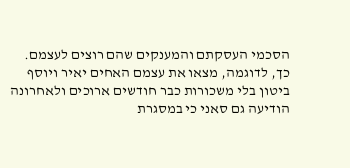הסכמי העסקתם והמענקים שהם רוצים לעצמם. כך, לדוגמה, מצאו את עצמם האחים יאיר ויוסף ביטון בלי משכורות כבר חודשים ארוכים ולאחרונה הודיעה גם סאני כי במסגרת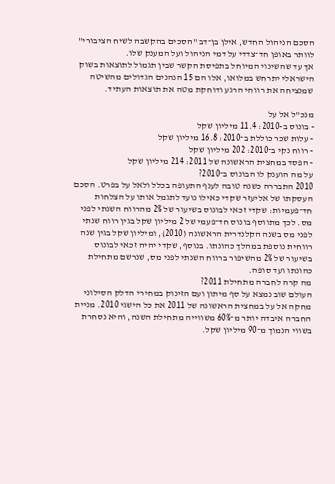הסכם הניהול החדש, אילן בן־דב "הסכים בהקשבה לשיח הציבורי" לוותר באופן חד־צדדי על דמי הניהול ועל המענק שלו.
אך עד שהשינוי המיוחל בתפיסת הקשר שבין תגמול לתוצאות בשוק הישראלי יתרחש במלואו, אלו הם 15 הנהנים הגדולים מהשיטה שמנציחה את רווחי הרגע ודוחקת מטה את תוצאות העתיד.

מנכ"ל אל על
- בונוס ב-2010: 11.4 מיליון שקל
- עלות שכר כוללת ב־2010: 16.8 מיליון שקל
- רווח נקי ב־2010: 202 מיליון שקל
- הפסד במחצית הראשונה של 2011: 214 מיליון שקל
על מה הוענק לו הבונוס ב־2010?
2010 התבררה כשנה טובה לענף התעופה בכלל ולאל על בפרט. הסכם העסקתו של אליעזר שקדי כאילו נועד לתגמל אותו על הצלחות חד־פעמיות: שקדי זכאי לבונוס בשיעור של 2% מהרווח השנתי לפני מס. לכך מתווסף בונוס חד־פעמי של 2 מיליון שקל בגין רווח שנתי לפני מס בשנה הקלנדרית הראשונה (2010), ומיליון שקל בגין שנה רווחית נוספת במהלך כהונתו. בנוסף, שקדי יהיה זכאי לבונוס בשיעור של 2% מהשיפור ברווח השנתי לפני מס, שנרשם מתחילת כהונתו ועד סופה.
מה קרה לחברה מתחילת 2011?
העולם שוב נמצא על סף מיתון ועם הזינוק במחירי הדלק הסילוני מחקה אל על במחצית הראשונה של 2011 את כל הישגי 2010. מניית החברה איבדה יותר מ־60% משווייה מתחילת השנה, והיא נסחרת בשווי הנמוך מ־90 מיליון שקל.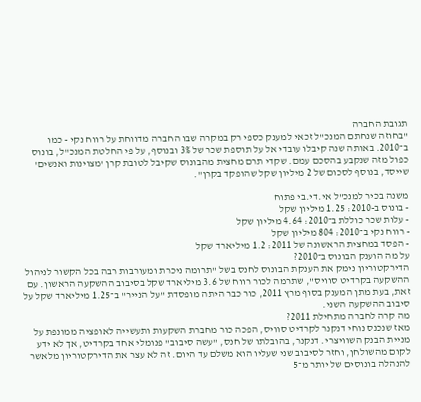תגובת החברה
"בחוזה שנחתם המנכ"ל זכאי למענק כספי רק במקרה שבו החברה מדווחת על רווח נקי - כמו ב־2010. באותה שנה קיבלו עובדי אל על תוספת שכר של 3% ובנוסף, על פי החלטת המנכ"ל, בונוס כפול מזה שנקבע בהסכם עמם. שקדי תרם מחצית מהבונוס שקיבל לטובת קרן 'מצוינות ואנשים' שייסד, בנוסף לסכום של 2 מיליון שקל שהופקד בקרן".

משנה בכיר למנכ"ל אי.די.בי פתוח
- בונוס ב-2010: 1.25 מיליון שקל
- עלות שכר כוללת ב־2010: 4.64 מיליון שקל
- רווח נקי ב־2010: 804 מיליון שקל
- הפסד במחצית הראשונה של 2011: 1.2 מיליארד שקל
על מה הוענק הבונוס ב־2010?
הדירקטוריון נימק את הענקת הבונוס לחנס בשל "תרומה ניכרת ומעורבות רבה בכל הקשור לניהול ההשקעה בקרדיט סוויס", שתרמה לכור רווח של 3.6 מיליארד שקל בסיבוב ההשקעה הראשון. עם זאת, בעת מתן המענק בסוף מרץ 2011, כור כבר היתה מופסדת "על הנייר" ב־1.25 מיליארד שקל על סיבוב ההשקעה השני.
מה קרה לחברה מתחילת 2011?
מאז שנכנס נוחי דנקנר לקרדיט סוויס, הפכה כור מחברת השקעות ותעשייה לאופציה ממונפת על מניית הבנק השוויצרי. דנקנר, בהובלתו של חנס, "עשה סיבוב" פנומלי אחד בקרדיט, אך לא ידע לקום מהשולחן, וחזר לסיבוב שני שעליו הוא משלם עד היום. זה לא עצר את הדירקטוריון מלאשר להנהלה בונוסים של יותר מ־5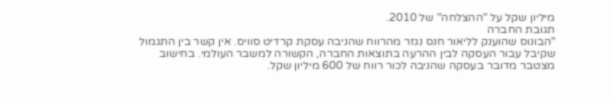מיליון שקל על "ההצלחה" של 2010.
תגובת החברה
"הבונוס שהוענק לליאור חנס נגזר מהרווח שהניבה עסקת קרדיט סוויס. אין קשר בין התגמול שקיבל עבור העסקה לבין ההרעה בתוצאות החברה, הקשורה למשבר העולמי. בחישוב מצטבר מדובר בעסקה שהניבה לכור רווח של 600 מיליון שקל.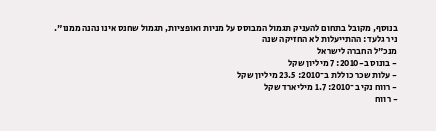בנוסף, מקובל בתחום להעניק תגמול המבוסס על מניות ואופציות, תגמול שחנס אינו נהנה ממנו".
ניר גלעד: ההתייעלות לא החזיקה שנה
מנכ"ל החברה לישראל
- בונוס ב-2010: 7 מיליון שקל
- עלות שכר כוללת ב־2010: 23.5 מיליון שקל
- רווח נקי ב־2010: 1.7 מיליארד שקל
- רווח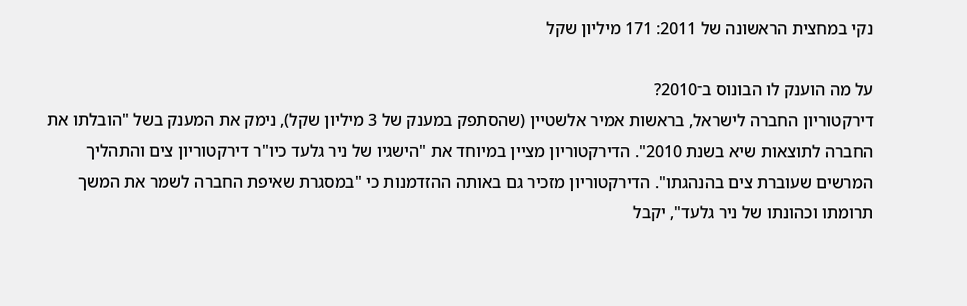נקי במחצית הראשונה של 2011: 171 מיליון שקל

על מה הוענק לו הבונוס ב־2010?
דירקטוריון החברה לישראל, בראשות אמיר אלשטיין (שהסתפק במענק של 3 מיליון שקל), נימק את המענק בשל "הובלתו את החברה לתוצאות שיא בשנת 2010". הדירקטוריון מציין במיוחד את "הישגיו של ניר גלעד כיו"ר דירקטוריון צים והתהליך המרשים שעוברת צים בהנהגתו". הדירקטוריון מזכיר גם באותה ההזדמנות כי "במסגרת שאיפת החברה לשמר את המשך תרומתו וכהונתו של ניר גלעד", יקבל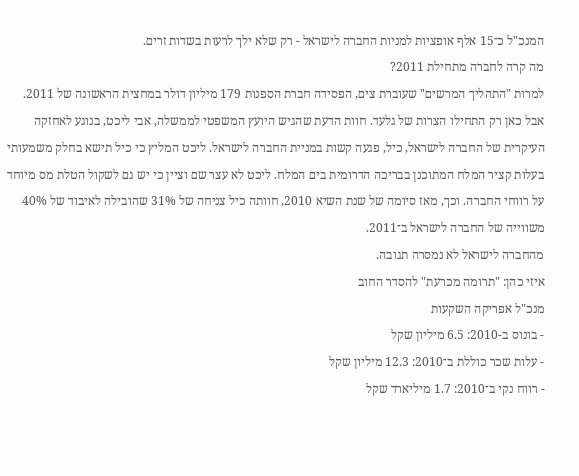המנכ"ל כ־15 אלף אופציות למניות החברה לישראל - רק שלא ילך לרעות בשדות זרים.
מה קרה לחברה מתחילת 2011?
למרות "התהליך המרשים" שעוברת צים, הפסידה חברת הספנות 179 מיליון דולר במחצית הראשונה של 2011. אבל כאן רק התחילו הצרות של גלעד. חוות הדעת שהגיש היועץ המשפטי לממשלה, אבי ליכט, בנוגע לאחזקה העיקרית של החברה לישראל, כיל, פגעה קשות במניית החברה לישראל. ליכט המליץ כי כיל תישא בחלק משמעותי בעלות קציר המלח המתוכנן בבריכה הדרומית בים המלח. ליכט לא עצר שם וציין כי יש גם לשקול הטלת מס מיוחד על רווחי החברה. וכך, מאז סיומה של שנת השיא 2010, חוותה כיל צניחה של 31% שהובילה לאיבוד של 40% משווייה של החברה לישראל ב־2011.
מהחברה לישראל לא נמסרה תגובה.
איזי כהן: "תרומה מכרעת" להסדר החוב
מנכ"ל אפריקה השקעות
- בונוס ב-2010: 6.5 מיליון שקל
- עלות שכר כוללת ב־2010: 12.3 מיליון שקל
- רווח נקי ב־2010: 1.7 מיליארד שקל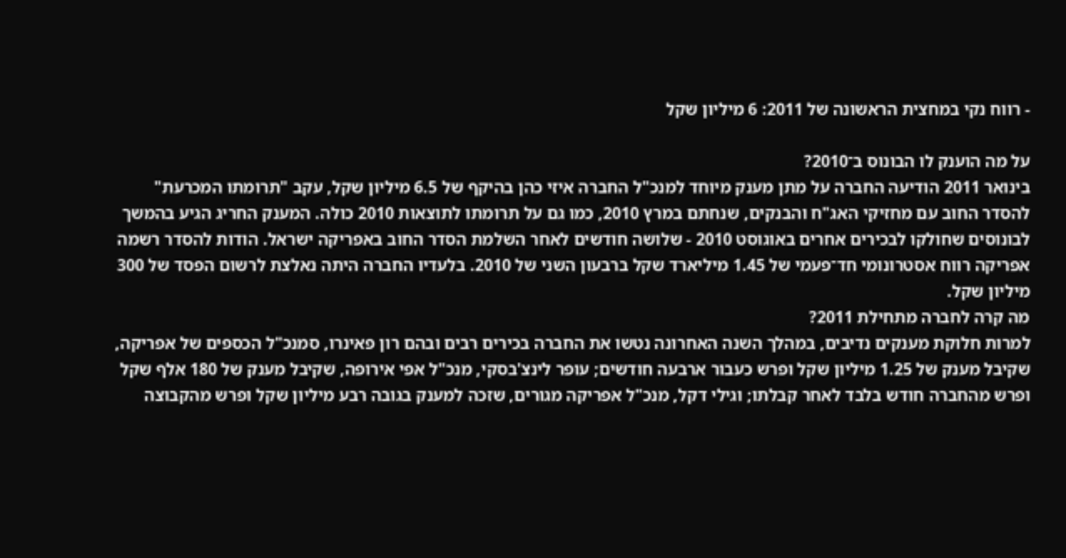- רווח נקי במחצית הראשונה של 2011: 6 מיליון שקל

על מה הוענק לו הבונוס ב־2010?
בינואר 2011 הודיעה החברה על מתן מענק מיוחד למנכ"ל החברה איזי כהן בהיקף של 6.5 מיליון שקל, עקב "תרומתו המכרעת" להסדר החוב עם מחזיקי האג"ח והבנקים, שנחתם במרץ 2010, כמו גם על תרומתו לתוצאות 2010 כולה. המענק החריג הגיע בהמשך לבונוסים שחולקו לבכירים אחרים באוגוסט 2010 - שלושה חודשים לאחר השלמת הסדר החוב באפריקה ישראל. הודות להסדר רשמה אפריקה רווח אסטרונומי חד־פעמי של 1.45 מיליארד שקל ברבעון השני של 2010. בלעדיו החברה היתה נאלצת לרשום הפסד של 300 מיליון שקל.
מה קרה לחברה מתחילת 2011?
למרות חלוקת מענקים נדיבים, במהלך השנה האחרונה נטשו את החברה בכירים רבים ובהם רון פאינרו, סמנכ"ל הכספים של אפריקה, שקיבל מענק של 1.25 מיליון שקל ופרש כעבור ארבעה חודשים; עופר לינצ'בסקי, מנכ"ל אפי אירופה, שקיבל מענק של 180 אלף שקל ופרש מהחברה חודש בלבד לאחר קבלתו; וגילי דקל, מנכ"ל אפריקה מגורים, שזכה למענק בגובה רבע מיליון שקל ופרש מהקבוצה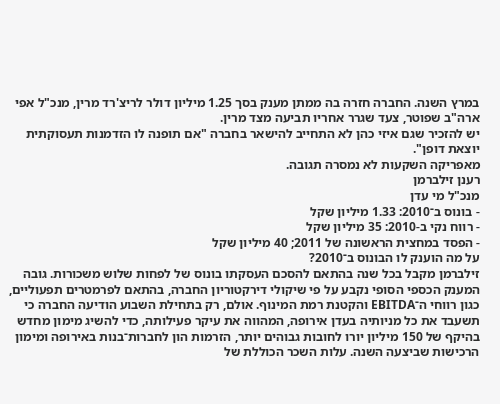במרץ השנה. החברה חזרה בה ממתן מענק בסך 1.25 מיליון דולר לריצ'רד מרין, מנכ"ל אפי ארה"ב שפוטר, צעד שגרר אחריו תביעה מצד מרין.
יש להזכיר שגם איזי כהן לא התחייב להישאר בחברה "אם תופנה לו הזדמנות תעסוקתית יוצאת דופן".
מאפריקה השקעות לא נמסרה תגובה.
רענן זילברמן
מנכ"ל מי עדן
- בונוס ב־2010: 1.33 מיליון שקל
- רווח נקי ב-2010: 35 מיליון שקל
- הפסד במחצית הראשונה של 2011; 40 מיליון שקל
על מה הוענק לו הבונוס ב־2010?
זילברמן מקבל בכל שנה בהתאם להסכם העסקתו בונוס של לפחות שלוש משכורות. גובה המענק הכספי הסופי נקבע על פי שיקולי דירקטוריון החברה, בהתאם לפרמטרים תפעוליים, כגון רווחי ה־EBITDA והקטנת רמת המינוף. אולם, רק בתחילת השבוע הודיעה החברה כי תשעבד את כל מניותיה בעדן אירופה, המהווה את עיקר פעילותה, כדי להשיג מימון מחדש בהיקף של 150 מיליון יורו לחובות גבוהים יותר, הזרמות הון לחברות־בנות באירופה ומימון הרכישות שביצעה השנה. עלות השכר הכוללת של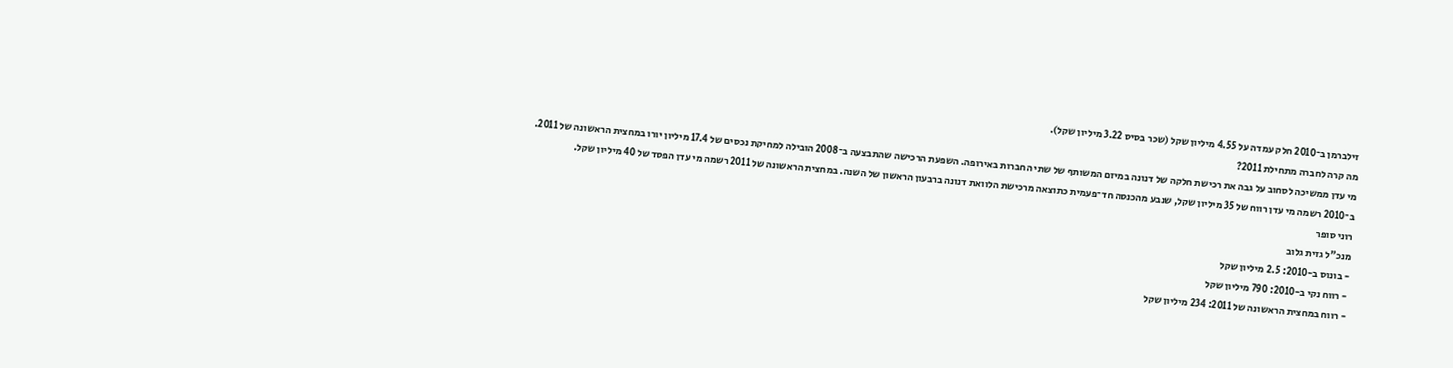זילברמן ב־2010 חלק עמדה על 4.55 מיליון שקל (שכר בסיס 3.22 מיליון שקל).
מה קרה לחברה מתחילת 2011?
מי עדן ממשיכה לסחוב על גבה את רכישת חלקה של דנונה במיזם המשותף של שתי החברות באירופה. השפעת הרכישה שהתבצעה ב־2008 הובילה למחיקת נכסים של 17.4 מיליון יורו במחצית הראשונה של 2011. ב־2010 רשמה מי עדן רווח של 35 מיליון שקל, שנבע מהכנסה חד־פעמית כתוצאה מרכישת הלוואת דנונה ברבעון הראשון של השנה. במחצית הראשונה של 2011 רשמה מי עדן הפסד של 40 מיליון שקל.
רוני סופר
מנכ"ל גזית גלוב
- בונוס ב-2010: 2.5 מיליון שקל
- רווח נקי ב-2010: 790 מיליון שקל
- רווח במחצית הראשונה של 2011: 234 מיליון שקל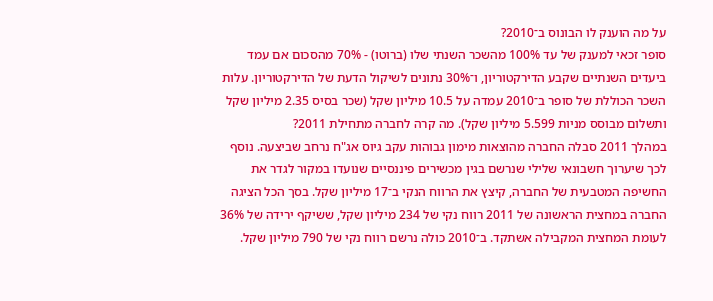על מה הוענק לו הבונוס ב־2010?
סופר זכאי למענק של עד 100% מהשכר השנתי שלו (ברוטו) - 70% מהסכום אם עמד ביעדים השנתיים שקבע הדירקטוריון, ו־30% נתונים לשיקול הדעת של הדירקטוריון. עלות השכר הכוללת של סופר ב־2010 עמדה על 10.5 מיליון שקל (שכר בסיס 2.35 מיליון שקל ותשלום מבוסס מניות 5.599 מיליון שקל). מה קרה לחברה מתחילת 2011?
במהלך 2011 סבלה החברה מהוצאות מימון גבוהות עקב גיוס אג"ח נרחב שביצעה. נוסף לכך שיערוך חשבונאי שלילי שנרשם בגין מכשירים פיננסיים שנועדו במקור לגדר את החשיפה המטבעית של החברה, קיצץ את הרווח הנקי ב־17 מיליון שקל. בסך הכל הציגה החברה במחצית הראשונה של 2011 רווח נקי של 234 מיליון שקל, ששיקף ירידה של 36% לעומת המחצית המקבילה אשתקד. ב־2010 כולה נרשם רווח נקי של 790 מיליון שקל.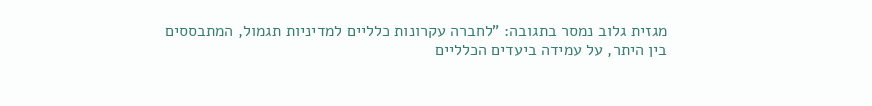מגזית גלוב נמסר בתגובה: "לחברה עקרונות כלליים למדיניות תגמול, המתבססים בין היתר, על עמידה ביעדים הכלליים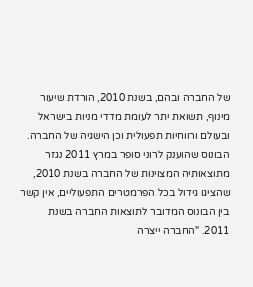של החברה ובהם, בשנת 2010, הורדת שיעור מינוף, תשואת יתר לעומת מדדי מניות בישראל ובעולם ורווחיות תפעולית וכן הישגיה של החברה. הבונוס שהוענק לרוני סופר במרץ 2011 נגזר מתוצאותיה המצוינות של החברה בשנת 2010, שהציגו גידול בכל הפרמטרים התפעוליים, אין קשר בין הבונוס המדובר לתוצאות החברה בשנת 2011. "החברה ייצרה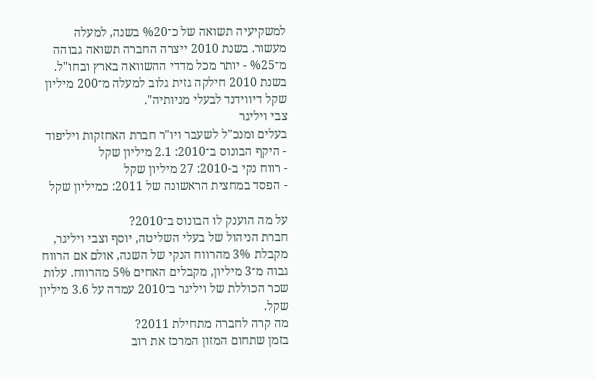למשקיעיה תשואה של כ־%20 בשנה, למעלה מעשור. בשנת 2010 ייצרה החברה תשואה גבוהה מ־%25 - יותר מכל מדדי ההשוואה בארץ ובחו"ל. בשנת 2010 חילקה גזית גלוב למעלה מ־200 מיליון שקל דיווידנד לבעלי מניותיה".
צבי ויליגר
בעלים ומנכ"ל לשעבר ויו"ר חברת האחזקות ויליפוד
- היקף הבונוס ב־2010: 2.1 מיליון שקל
- רווח נקי ב-2010: 27 מיליון שקל
- הפסד במחצית הראשונה של 2011: כמיליון שקל

על מה הוענק לו הבונוס ב־2010?
חברת הניהול של בעלי השליטה, יוסף וצבי ויליגר, מקבלת 3% מהרווח הנקי של השנה, אולם אם הרווח גבוה מ־3 מיליון, מקבלים האחים 5% מהרווח. עלות שכר הכוללת של ויליגר ב־2010 עמדה על 3.6 מיליון שקל.
מה קרה לחברה מתחילת 2011?
בזמן שתחום המזון המרכז את רוב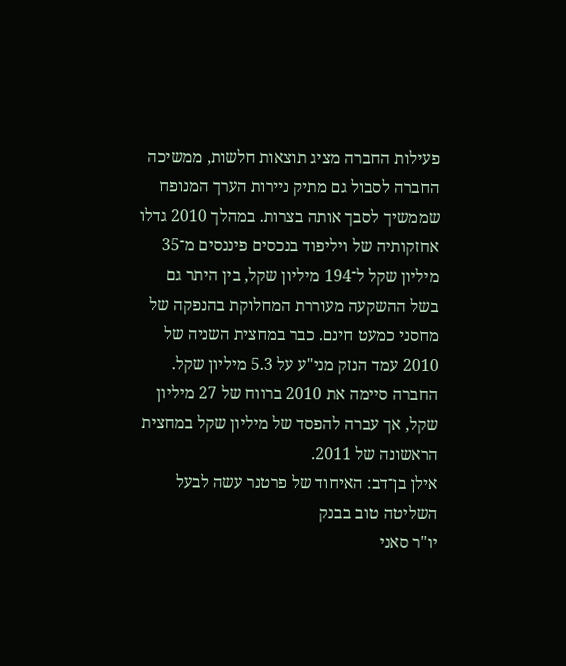פעילות החברה מציג תוצאות חלשות, ממשיכה החברה לסבול גם מתיק ניירות הערך המנופח שממשיך לסבך אותה בצרות. במהלך 2010 גדלו אחזקותיה של ויליפוד בנכסים פיננסים מ־35 מיליון שקל ל־194 מיליון שקל, בין היתר גם בשל ההשקעה מעוררת המחלוקת בהנפקה של מחסני כמעט חינם. כבר במחצית השניה של 2010 עמד הנזק מני"ע על 5.3 מיליון שקל. החברה סיימה את 2010 ברווח של 27 מיליון שקל, אך עברה להפסד של מיליון שקל במחצית הראשונה של 2011.
אילן בן־דב: האיחוד של פרטנר עשה לבעל השליטה טוב בבנק
יו"ר סאני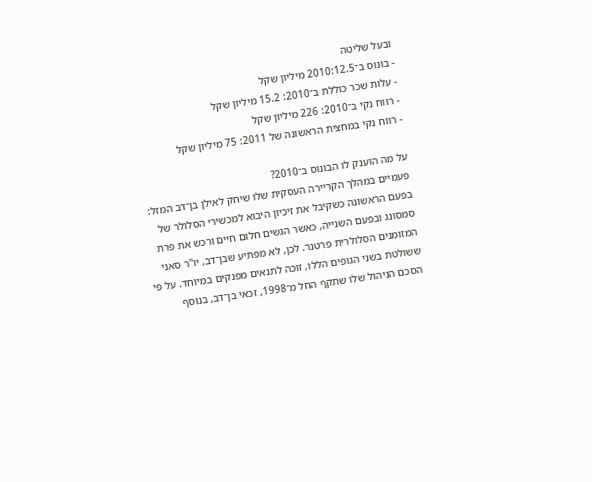ובעל שליטה
- בונוס ב־2010:12.5 מיליון שקל
- עלות שכר כוללת ב־2010: 15.2 מיליון שקל
- רווח נקי ב־2010: 226 מיליון שקל
- רווח נקי במחצית הראשונה של 2011: 75 מיליון שקל

על מה הוענק לו הבונוס ב־2010?
פעמיים במהלך הקריירה העסקית שלו שיחק לאילן בן־דב המזל: בפעם הראשונה כשקיבל את זיכיון היבוא למכשירי הסלולר של סמסונג ובפעם השנייה, כאשר הגשים חלום חיים ורכש את פרת המזומנים הסלולרית פרטנר. לכן, לא מפתיע שבן־דב, יו"ר סאני ששולטת בשני הגופים הללו, זוכה לתנאים מפנקים במיוחד. על פי הסכם הניהול שלו שתקף החל מ־1998, זכאי בן־דב, בנוסף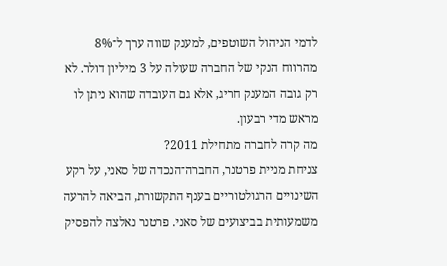לדמי הניהול השוטפים, למענק שווה ערך ל־8% מהרווח הנקי של החברה שעולה על 3 מיליון דולר. לא רק גובה המענק חריג, אלא גם העובדה שהוא ניתן לו מראש מדי רבעון.
מה קרה לחברה מתחילת 2011?
צניחת מניית פרטנר, החברה־הנכדה של סאני, על רקע השינויים הרגולטוריים בענף התקשורת, הביאה להרעה משמעותית בביצועים של סאני. פרטנר נאלצה להפסיק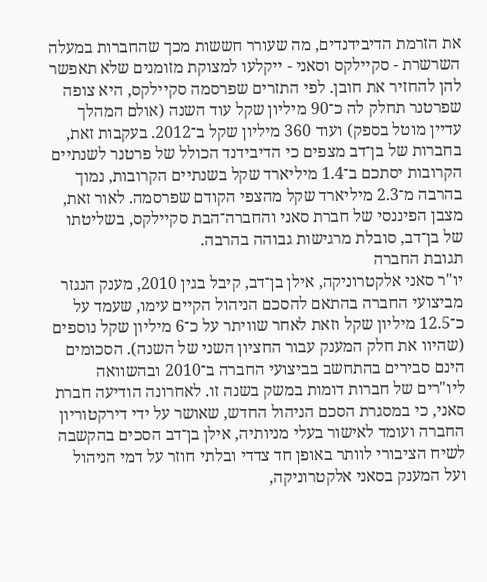את הזרמת הדיבידנדים, מה שעורר חששות מכך שהחברות במעלה השרשרת - סקיילקס וסאני - ייקלעו למצוקת מזומנים שלא תאפשר להן להחזיר את חובן. לפי התזרים שפרסמה סקיילקס, היא צופה שפרטנר תחלק לה כ־90 מיליון שקל עוד השנה (אולם המהלך עדיין מוטל בספק) ועוד 360 מיליון שקל ב־2012. בעקבות זאת, בחברות של בן־דב מצפים כי הדיבידנד הכולל של פרטנר לשנתיים הקרובות יסתכם ב־1.4 מיליארד שקל בשנתיים הקרובות, נמוך בהרבה מ־2.3 מיליארד שקל מהצפי הקודם שפרסמה. לאור זאת, מצבן הפיננסי של חברת סאני והחברה־הבת סקיילקס, בשליטתו של בן־דב, סובלת מרגישות גבוהה בהרבה.
תגובת החברה
יו"ר סאני אלקטרוניקה, אילן בן־דב, קיבל בגין 2010, מענק הנגזר מביצועי החברה בהתאם להסכם הניהול הקיים עימו, שעמד על כ־12.5 מיליון שקל וזאת לאחר שוויתר על כ־6 מיליון שקל נוספים (שהיוו את חלק המענק עבור החציון השני של השנה). הסכומים הינם סבירים בהתחשב בביצועי החברה ב־2010 ובהשוואה ליו"רים של חברות דומות במשק בשנה זו. לאחרונה הודיעה חברת סאני, כי במסגרת הסכם הניהול החדש, שאושר על ידי דירקטוריון החברה ועומד לאישור בעלי מניותיה, אילן בן־דב הסכים בהקשבה לשיח הציבורי לוותר באופן חד צדדי ובלתי חוזר על דמי הניהול ועל המענק בסאני אלקטרוניקה,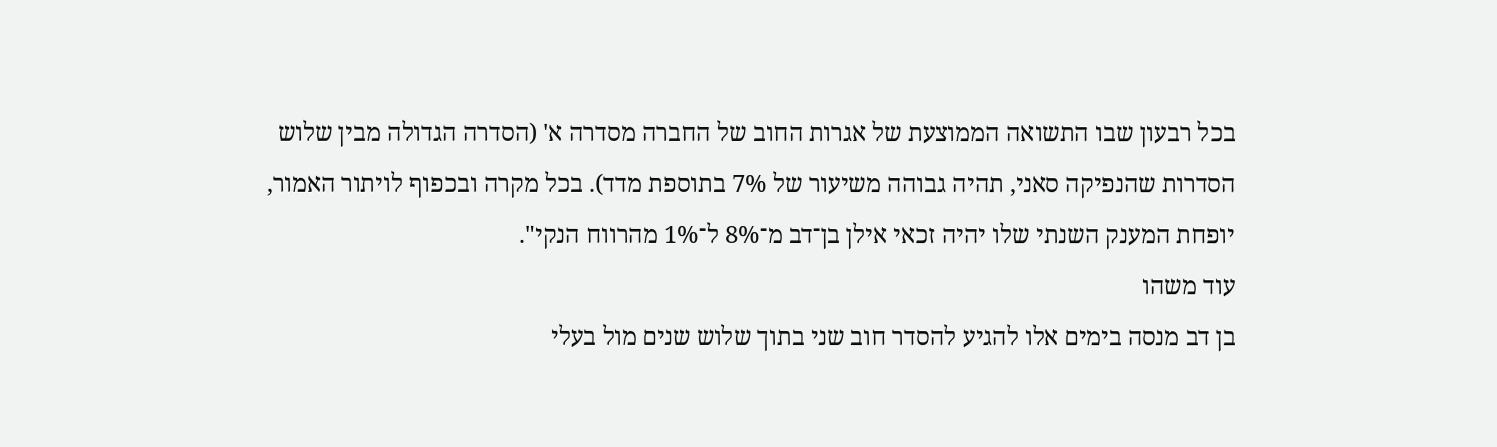בכל רבעון שבו התשואה הממוצעת של אגרות החוב של החברה מסדרה א' (הסדרה הגדולה מבין שלוש הסדרות שהנפיקה סאני, תהיה גבוהה משיעור של 7% בתוספת מדד). בכל מקרה ובכפוף לויתור האמור, יופחת המענק השנתי שלו יהיה זכאי אילן בן־דב מ־8% ל־1% מהרווח הנקי".
עוד משהו
בן דב מנסה בימים אלו להגיע להסדר חוב שני בתוך שלוש שנים מול בעלי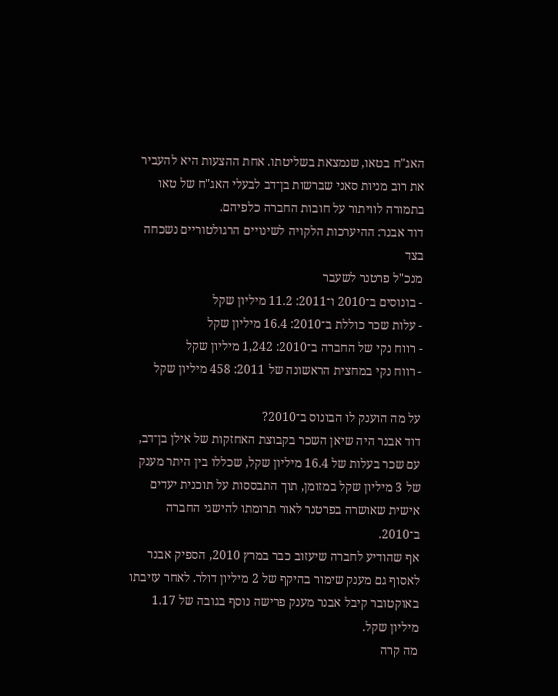האג"ח בטאו, שנמצאת בשליטתו. אחת ההצעות היא להעביר את רוב מניות סאני שברשות בן־דב לבעלי האג"ח של טאו בתמורה לוויתור על חובות החברה כלפיהם.
דוד אבנר: ההיערכות הלקויה לשינויים הרגולטוריים נשכחה בצד
מנכ"ל פרטנר לשעבר
- בונוסים ב־2010 ו־2011: 11.2 מיליון שקל
- עלות שכר כוללת ב־2010: 16.4 מיליון שקל
- רווח נקי של החברה ב־2010: 1,242 מיליון שקל
- רווח נקי במחצית הראשונה של 2011: 458 מיליון שקל

על מה הוענק לו הבונוס ב־2010?
דוד אבנר היה שיאן השכר בקבוצת האחזקות של אילן בן־דב, עם שכר בעלות של 16.4 מיליון שקל, שכללו בין היתר מענק של 3 מיליון שקל במזומן, תוך התבססות על תוכנית יעדים אישית שאושרה בפרטנר לאור תרומתו להישגי החברה ב־2010.
אף שהודיע לחברה שיעזוב כבר במרץ 2010, הספיק אבנר לאסוף גם מענק שימור בהיקף של 2 מיליון דולר. לאחר עזיבתו באוקטובר קיבל אבנר מענק פרישה נוסף בגובה של 1.17 מיליון שקל.
מה קרה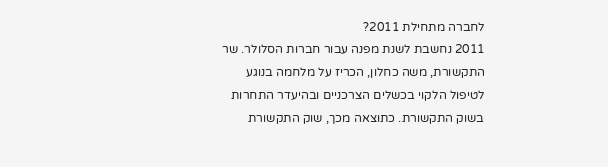לחברה מתחילת 2011?
2011 נחשבת לשנת מפנה עבור חברות הסלולר. שר התקשורת, משה כחלון, הכריז על מלחמה בנוגע לטיפול הלקוי בכשלים הצרכניים ובהיעדר התחרות בשוק התקשורת. כתוצאה מכך, שוק התקשורת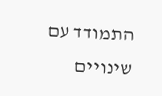התמודד עם שינויים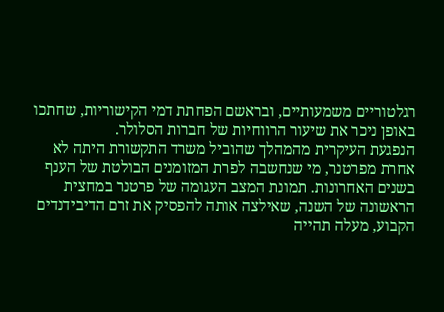רגלטוריים משמעותיים, ובראשם הפחתת דמי הקישוריות, שחתכו באופן ניכר את שיעור הרווחיות של חברות הסלולר.
הנפגעת העיקרית מהמהלך שהוביל משרד התקשורת היתה לא אחרת מפרטנר, מי שנחשבה לפרת המזומנים הבולטת של הענף בשנים האחרונות. תמונת המצב העגומה של פרטנר במחצית הראשונה של השנה, שאילצה אותה להפסיק את זרם הדיבידנדים הקבוע, מעלה תהייה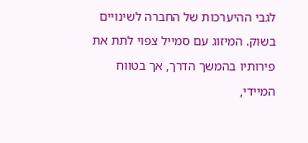לגבי ההיערכות של החברה לשינויים בשוק. המיזוג עם סמייל צפוי לתת את פירותיו בהמשך הדרך, אך בטווח המיידי,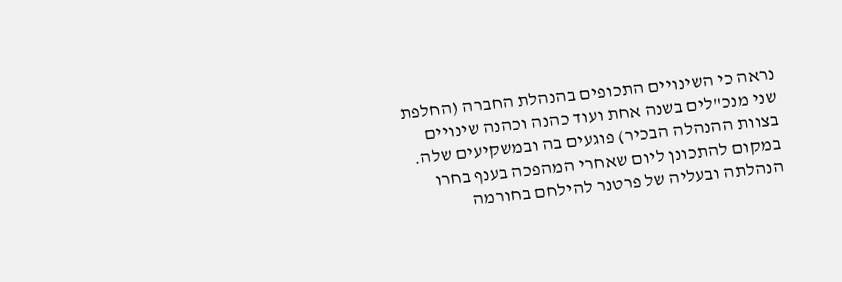נראה כי השינויים התכופים בהנהלת החברה (החלפת שני מנכ"לים בשנה אחת ועוד כהנה וכהנה שינויים בצוות ההנהלה הבכיר) פוגעים בה ובמשקיעים שלה.
במקום להתכונן ליום שאחרי המהפכה בענף בחרו הנהלתה ובעליה של פרטנר להילחם בחורמה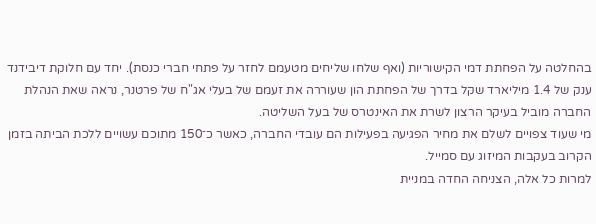בהחלטה על הפחתת דמי הקישוריות (ואף שלחו שליחים מטעמם לחזר על פתחי חברי כנסת). יחד עם חלוקת דיבידנד ענק של 1.4 מיליארד שקל בדרך של הפחתת הון שעוררה את זעמם של בעלי אג"ח של פרטנר, נראה שאת הנהלת החברה מוביל בעיקר הרצון לשרת את האינטרס של בעל השליטה.
מי שעוד צפויים לשלם את מחיר הפגיעה בפעילות הם עובדי החברה, כאשר כ־150 מתוכם עשויים ללכת הביתה בזמן הקרוב בעקבות המיזוג עם סמייל.
למרות כל אלה, הצניחה החדה במניית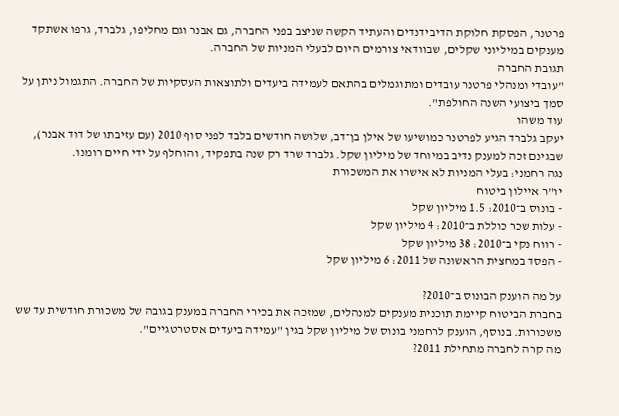פרטנר, הפסקת חלוקת הדיבידנדים והעתיד הקשה שניצב בפני החברה, גם אבנר וגם מחליפו, גלברד, גרפו אשתקד מענקים במיליוני שקלים, שבוודאי צורמים היום לבעלי המניות של החברה.
תגובת החברה
"עובדי ומנהלי פרטנר עובדים ומתוגמלים בהתאם לעמידה ביעדים ולתוצאות העסקיות של החברה. התגמול ניתן על סמך ביצועי השנה החולפת".
עוד משהו
יעקב גלברד הגיע לפרטנר כמושיעו של אילן בן־דב, שלושה חודשים בלבד לפני סוף 2010 (עם עזיבתו של דוד אבנר), שבגינם זכה למענק נדיב במיוחד של מיליון שקל. גלברד שרד רק שנה בתפקיד, והוחלף על ידי חיים רומנו.
נגה רחמני: בעלי המניות לא אישרו את המשכורת
יו"ר איילון ביטוח
- בונוס ב־2010: 1.5 מיליון שקל
- עלות שכר כוללת ב־2010: 4 מיליון שקל
- רווח נקי ב־2010: 38 מיליון שקל
- הפסד במחצית הראשונה של 2011: 6 מיליון שקל

על מה הוענק הבונוס ב־2010?
בחברת הביטוח קיימת תוכנית מענקים למנהלים, שמזכה את בכירי החברה במענק בגובה של משכורת חודשית עד שש משכורות. בנוסף, הוענק לרחמני בונוס של מיליון שקל בגין "עמידה ביעדים אסטרטגיים".
מה קרה לחברה מתחילת 2011?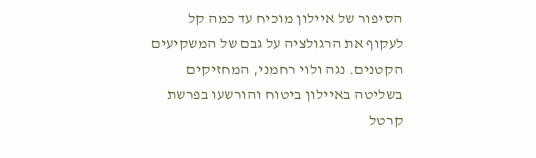הסיפור של איילון מוכיח עד כמה קל לעקוף את הרגולציה על גבם של המשקיעים הקטנים. נגה ולוי רחמני, המחזיקים בשליטה באיילון ביטוח והורשעו בפרשת קרטל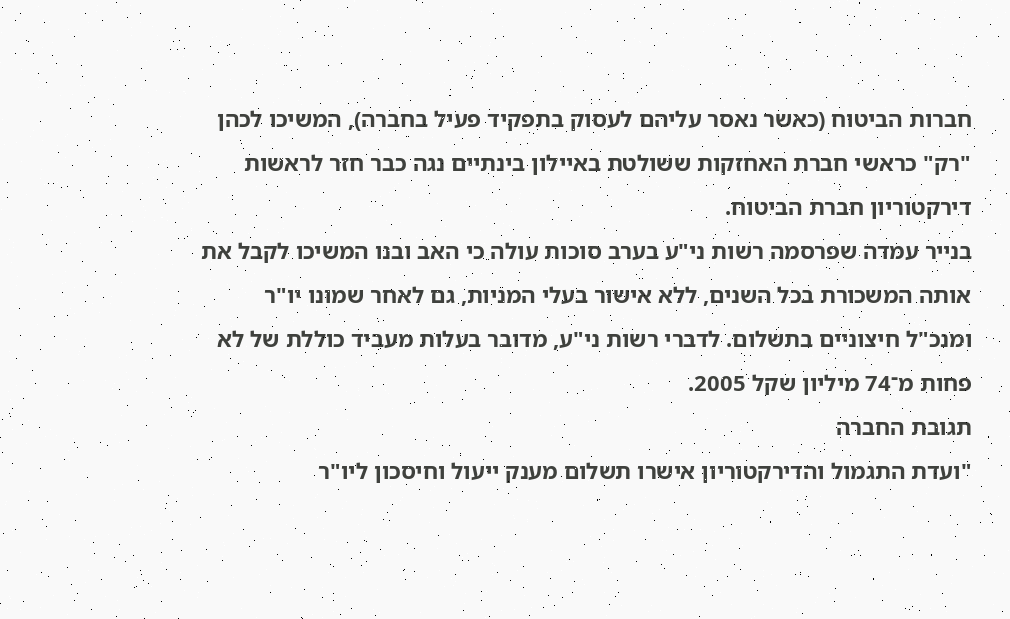חברות הביטוח (כאשר נאסר עליהם לעסוק בתפקיד פעיל בחברה), המשיכו לכהן "רק" כראשי חברת האחזקות ששולטת באיילון בינתיים נגה כבר חזר לראשות דירקטוריון חברת הביטוח.
בנייר עמדה שפרסמה רשות ני"ע בערב סוכות עולה כי האב ובנו המשיכו לקבל את אותה המשכורת בכל השנים, ללא אישור בעלי המניות, גם לאחר שמונו יו"ר ומנכ"ל חיצוניים בתשלום. לדברי רשות ני"ע, מדובר בעלות מעביד כוללת של לא פחות מ־74 מיליון שקל 2005.
תגובת החברה
"ועדת התגמול והדירקטוריון אישרו תשלום מענק ייעול וחיסכון ליו"ר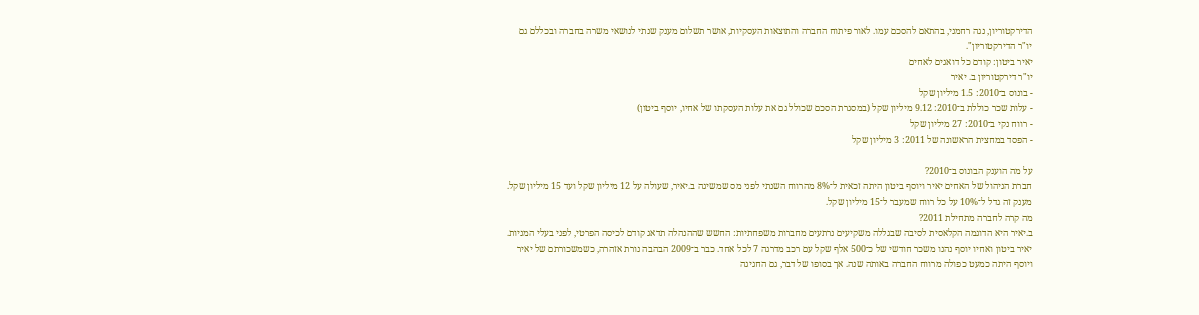הדירקטוריון, נגה רחמני, בהתאם להסכם עמו. לאור פיתוח החברה והתוצאות העסקיות, אושר תשלום מענק שנתי לנושאי משרה בחברה ובכללם גם יו"ר הדירקטוריון".
יאיר ביטון: קודם כל דואגים לאחים
יו"ר דירקטוריון ב. יאיר
- בונוס ב־2010: 1.5 מיליון שקל
- עלות שכר כוללת ב־2010: 9.12 מיליון שקל (במסגרת הסכם שכולל גם את עלות העסקתו של אחיו, יוסף ביטון)
- רווח נקי ב־2010: 27 מיליון שקל
- הפסד במחצית הראשונה של 2011: 3 מיליון שקל

על מה הוענק הבונוס ב־2010?
חברת הניהול של האחים יאיר ויוסף ביטון היתה זכאית ל־8% מהרווח השנתי לפני מס שמשיגה ב.יאיר, שעולה על 12 מיליון שקל ועד 15 מיליון שקל. מענק זה גדל ל־10% על כל רווח שמעבר ל־15 מיליון שקל.
מה קרה לחברה מתחילת 2011?
ב.יאיר היא הדוגמה הקלאסית לסיבה שבגללה משקיעים נרתעים מחברות משפחתיות: החשש שההנהלה תדאג קודם לכיסה הפרטי, לפני בעלי המניות. יאיר ביטון ואחיו יוסף נהנו משכר חודשי של כ־500 אלף שקל עם רכב מדרגה 7 לכל אחד. כבר ב־2009 הבהבה נורת אזהרה, כשמשכורתם של יאיר ויוסף היתה כמעט כפולה מרווח החברה באותה שנה. אך בסופו של דבר, גם החגיגה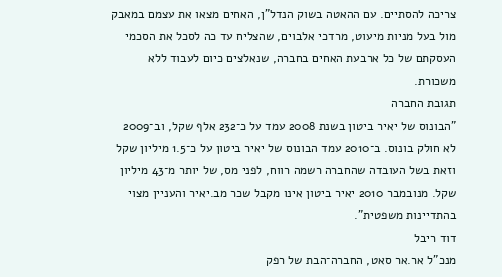צריכה להסתיים. עם ההאטה בשוק הנדל"ן, האחים מצאו את עצמם במאבק מול בעל מניות מיעוט, מרדכי אלבוים, שהצליח עד כה לסכל את הסכמי העסקתם של כל ארבעת האחים בחברה, שנאלצים כיום לעבוד ללא משכורת.
תגובת החברה
"הבונוס של יאיר ביטון בשנת 2008 עמד על כ־232 אלף שקל, וב־2009 לא חולק בונוס. ב־2010 עמד הבונוס של יאיר ביטון על כ־1.5 מיליון שקל וזאת בשל העובדה שהחברה רשמה רווח, לפני מס, של יותר מ־43 מיליון שקל. מנובמבר 2010 יאיר ביטון אינו מקבל שכר מב.יאיר והעניין מצוי בהתדיינות משפטית".
דוד ריבל
מנכ"ל אר.אר סאט, החברה־הבת של רפק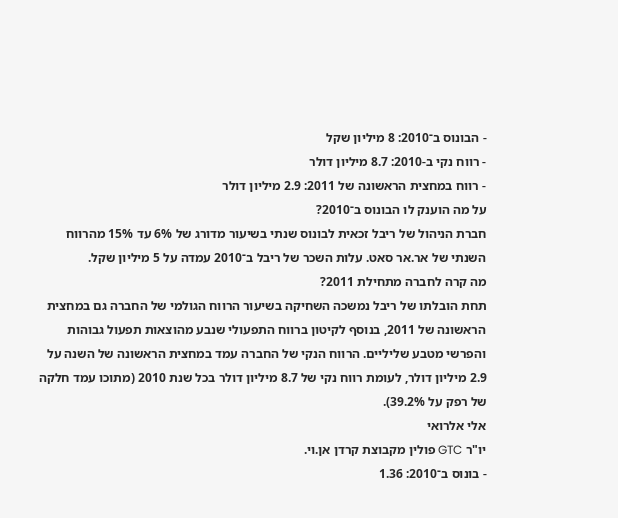- הבונוס ב־2010: 8 מיליון שקל
- רווח נקי ב-2010: 8.7 מיליון דולר
- רווח במחצית הראשונה של 2011: 2.9 מיליון דולר
על מה הוענק לו הבונוס ב־2010?
חברת הניהול של ריבל זכאית לבונוס שנתי בשיעור מדורג של 6% עד 15% מהרווח השנתי של אר.אר סאט. עלות השכר של ריבל ב־2010 עמדה על 5 מיליון שקל.
מה קרה לחברה מתחילת 2011?
תחת הובלתו של ריבל נמשכה השחיקה בשיעור הרווח הגולמי של החברה גם במחצית הראשונה של 2011, בנוסף לקיטון ברווח התפעולי שנבע מהוצאות תפעול גבוהות והפרשי מטבע שליליים. הרווח הנקי של החברה עמד במחצית הראשונה של השנה על 2.9 מיליון דולר, לעומת רווח נקי של 8.7 מיליון דולר בכל שנת 2010 (מתוכו עמד חלקה של רפק על 39.2%).
אלי אלרואי
יו"ר GTC פולין מקבוצת קרדן אן.וי.
- בונוס ב־2010: 1.36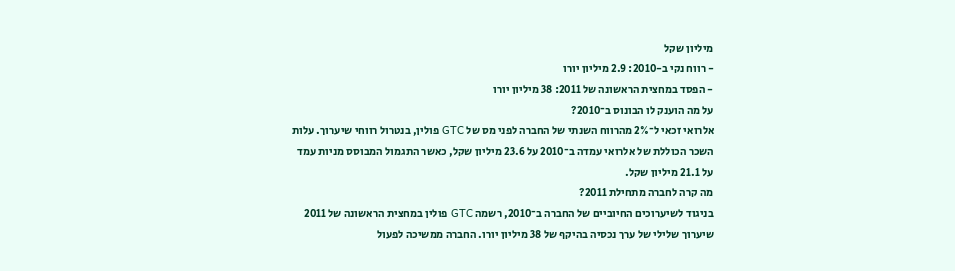מיליון שקל
- רווח נקי ב-2010: 2.9 מיליון יורו
- הפסד במחצית הראשונה של 2011: 38 מיליון יורו
על מה הוענק לו הבונוס ב־2010?
אלרואי זכאי ל־2% מהרווח השנתי של החברה לפני מס של GTC פולין, בנטרול רווחי שיערוך. עלות השכר הכוללת של אלרואי עמדה ב־2010 על 23.6 מיליון שקל, כאשר התגמול המבוסס מניות עמד על 21.1 מיליון שקל.
מה קרה לחברה מתחילת 2011?
בניגוד לשיערוכים החיוביים של החברה ב־2010, רשמה GTC פולין במחצית הראשונה של 2011 שיערוך שלילי של ערך נכסיה בהיקף של 38 מיליון יורו. החברה ממשיכה לפעול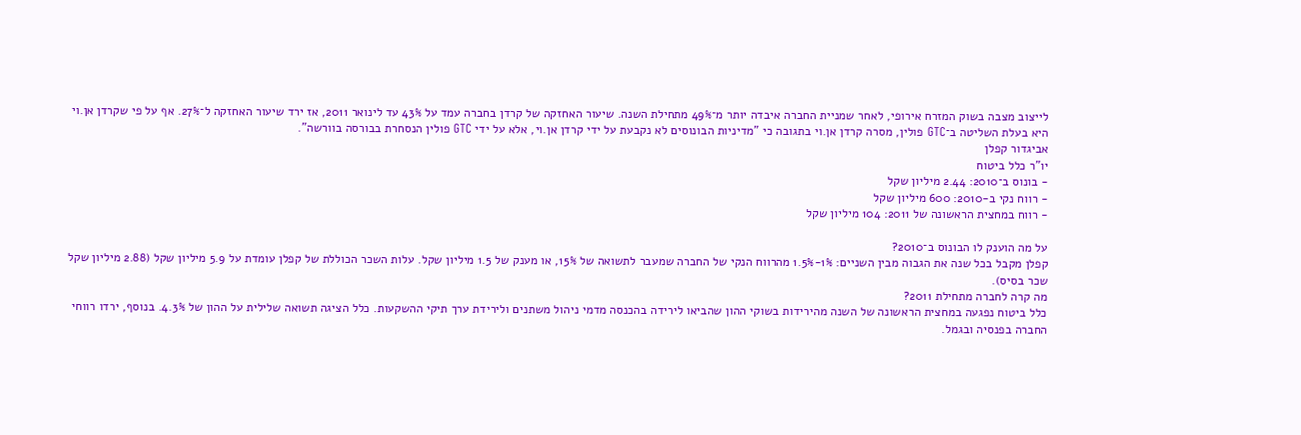לייצוב מצבה בשוק המזרח אירופי, לאחר שמניית החברה איבדה יותר מ־49% מתחילת השנה. שיעור האחזקה של קרדן בחברה עמד על 43% עד לינואר 2011, אז ירד שיעור האחזקה ל־27%. אף על פי שקרדן אן.וי היא בעלת השליטה ב־GTC פולין, מסרה קרדן אן.וי בתגובה כי "מדיניות הבונוסים לא נקבעת על ידי קרדן אן.וי, אלא על ידי GTC פולין הנסחרת בבורסה בוורשה".
אביגדור קפלן
יו"ר כלל ביטוח
- בונוס ב־2010: 2.44 מיליון שקל
- רווח נקי ב-2010: 600 מיליון שקל
- רווח במחצית הראשונה של 2011: 104 מיליון שקל

על מה הוענק לו הבונוס ב־2010?
קפלן מקבל בכל שנה את הגבוה מבין השניים: 1%-1.5% מהרווח הנקי של החברה שמעבר לתשואה של 15%, או מענק של 1.5 מיליון שקל. עלות השכר הכוללת של קפלן עומדת על 5.9 מיליון שקל (2.88 מיליון שקל שכר בסיס).
מה קרה לחברה מתחילת 2011?
כלל ביטוח נפגעה במחצית הראשונה של השנה מהירידות בשוקי ההון שהביאו לירידה בהכנסה מדמי ניהול משתנים ולירידת ערך תיקי ההשקעות. כלל הציגה תשואה שלילית על ההון של 4.3%. בנוסף, ירדו רווחי החברה בפנסיה ובגמל.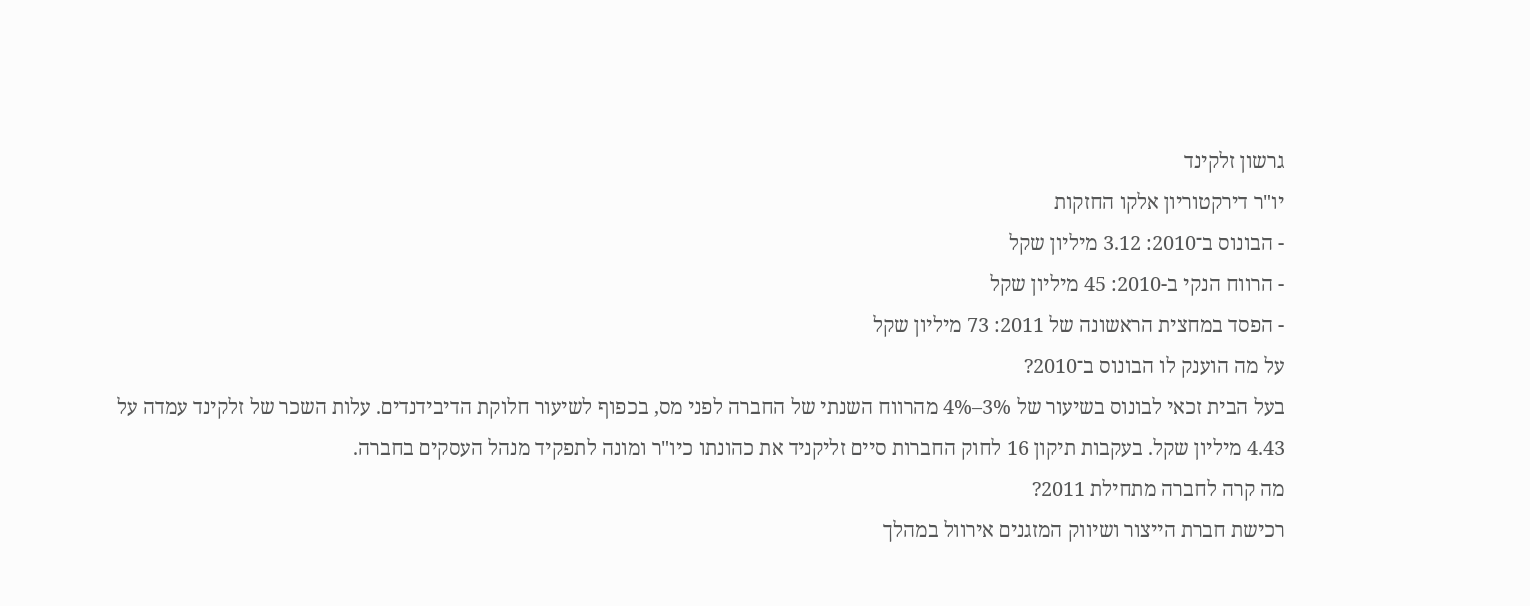גרשון זלקינד
יו"ר דירקטוריון אלקו החזקות
- הבונוס ב־2010: 3.12 מיליון שקל
- הרווח הנקי ב-2010: 45 מיליון שקל
- הפסד במחצית הראשונה של 2011: 73 מיליון שקל
על מה הוענק לו הבונוס ב־2010?
בעל הבית זכאי לבונוס בשיעור של 3%–4% מהרווח השנתי של החברה לפני מס, בכפוף לשיעור חלוקת הדיבידנדים. עלות השכר של זלקינד עמדה על 4.43 מיליון שקל. בעקבות תיקון 16 לחוק החברות סיים זליקניד את כהונתו כיו"ר ומונה לתפקיד מנהל העסקים בחברה.
מה קרה לחברה מתחילת 2011?
רכישת חברת הייצור ושיווק המזגנים אירוול במהלך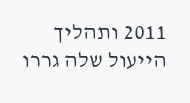2011 ותהליך הייעול שלה גררו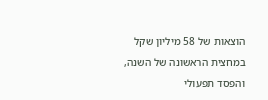הוצאות של 58 מיליון שקל במחצית הראשונה של השנה, והפסד תפעולי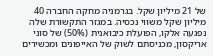של 21 מיליון שקל. בגרמניה מחקה החברה 40 מיליון שקל משווי נכסיה. במגזר התקשורת שלה נפגעה אלקו, הפועלת כיבואנית (50%) של סוני אריקסון, מכניסתם לשוק של האייפונים ומכשירים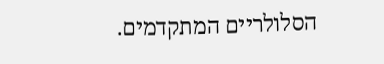הסלולריים המתקדמים.